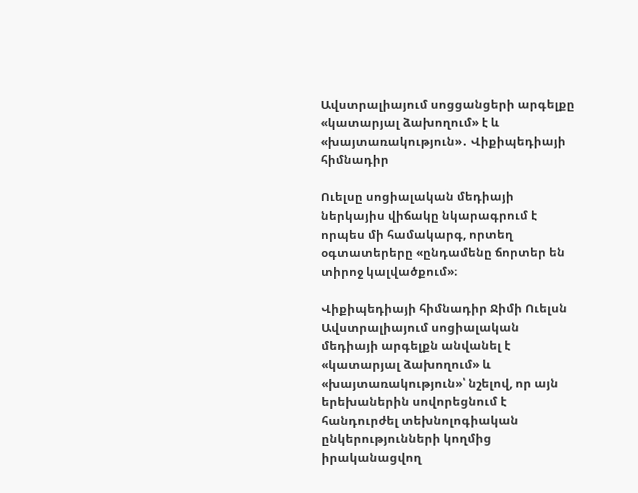Ավստրալիայում սոցցանցերի արգելքը «կատարյալ ձախողում» է և «խայտառակություն»․ Վիքիպեդիայի հիմնադիր

Ուելսը սոցիալական մեդիայի ներկայիս վիճակը նկարագրում է որպես մի համակարգ, որտեղ օգտատերերը «ընդամենը ճորտեր են տիրոջ կալվածքում»։

Վիքիպեդիայի հիմնադիր Ջիմի Ուելսն Ավստրալիայում սոցիալական մեդիայի արգելքն անվանել է «կատարյալ ձախողում» և «խայտառակություն»՝ նշելով, որ այն երեխաներին սովորեցնում է հանդուրժել տեխնոլոգիական ընկերությունների կողմից իրականացվող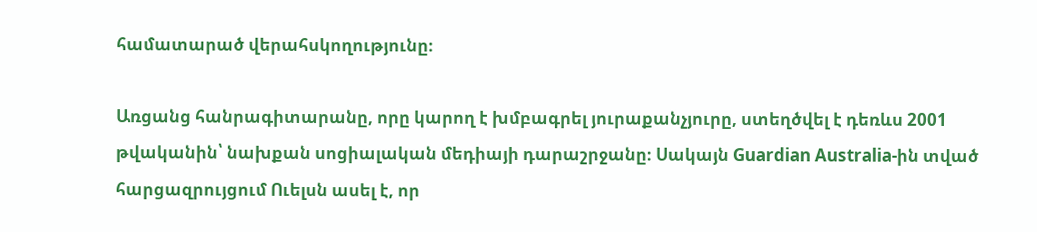համատարած վերահսկողությունը։

Առցանց հանրագիտարանը, որը կարող է խմբագրել յուրաքանչյուրը, ստեղծվել է դեռևս 2001 թվականին՝ նախքան սոցիալական մեդիայի դարաշրջանը։ Սակայն Guardian Australia-ին տված հարցազրույցում Ուելսն ասել է, որ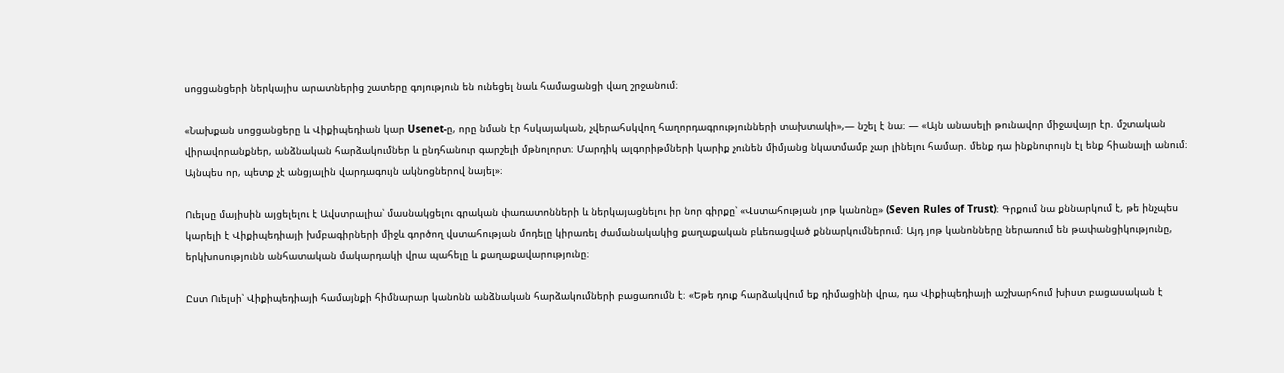սոցցանցերի ներկայիս արատներից շատերը գոյություն են ունեցել նաև համացանցի վաղ շրջանում։

«Նախքան սոցցանցերը և Վիքիպեդիան կար Usenet-ը, որը նման էր հսկայական, չվերահսկվող հաղորդագրությունների տախտակի»,— նշել է նա։ — «Այն անասելի թունավոր միջավայր էր. մշտական վիրավորանքներ, անձնական հարձակումներ և ընդհանուր գարշելի մթնոլորտ։ Մարդիկ ալգորիթմների կարիք չունեն միմյանց նկատմամբ չար լինելու համար. մենք դա ինքնուրույն էլ ենք հիանալի անում։ Այնպես որ, պետք չէ անցյալին վարդագույն ակնոցներով նայել»։

Ուելսը մայիսին այցելելու է Ավստրալիա՝ մասնակցելու գրական փառատոնների և ներկայացնելու իր նոր գիրքը՝ «Վստահության յոթ կանոնը» (Seven Rules of Trust)։ Գրքում նա քննարկում է, թե ինչպես կարելի է Վիքիպեդիայի խմբագիրների միջև գործող վստահության մոդելը կիրառել ժամանակակից քաղաքական բևեռացված քննարկումներում։ Այդ յոթ կանոնները ներառում են թափանցիկությունը, երկխոսությունն անհատական մակարդակի վրա պահելը և քաղաքավարությունը։

Ըստ Ուելսի՝ Վիքիպեդիայի համայնքի հիմնարար կանոնն անձնական հարձակումների բացառումն է։ «Եթե դուք հարձակվում եք դիմացինի վրա, դա Վիքիպեդիայի աշխարհում խիստ բացասական է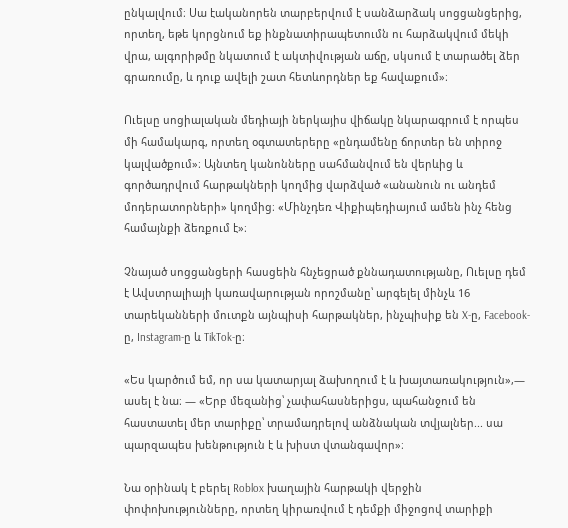ընկալվում։ Սա էականորեն տարբերվում է սանձարձակ սոցցանցերից, որտեղ, եթե կորցնում եք ինքնատիրապետումն ու հարձակվում մեկի վրա, ալգորիթմը նկատում է ակտիվության աճը, սկսում է տարածել ձեր գրառումը, և դուք ավելի շատ հետևորդներ եք հավաքում»։

Ուելսը սոցիալական մեդիայի ներկայիս վիճակը նկարագրում է որպես մի համակարգ, որտեղ օգտատերերը «ընդամենը ճորտեր են տիրոջ կալվածքում»։ Այնտեղ կանոնները սահմանվում են վերևից և գործադրվում հարթակների կողմից վարձված «անանուն ու անդեմ մոդերատորների» կողմից։ «Մինչդեռ Վիքիպեդիայում ամեն ինչ հենց համայնքի ձեռքում է»։

Չնայած սոցցանցերի հասցեին հնչեցրած քննադատությանը, Ուելսը դեմ է Ավստրալիայի կառավարության որոշմանը՝ արգելել մինչև 16 տարեկանների մուտքն այնպիսի հարթակներ, ինչպիսիք են X-ը, Facebook-ը, Instagram-ը և TikTok-ը։

«Ես կարծում եմ, որ սա կատարյալ ձախողում է և խայտառակություն»,— ասել է նա։ — «Երբ մեզանից՝ չափահասներիցս, պահանջում են հաստատել մեր տարիքը՝ տրամադրելով անձնական տվյալներ... սա պարզապես խենթություն է և խիստ վտանգավոր»։

Նա օրինակ է բերել Roblox խաղային հարթակի վերջին փոփոխությունները, որտեղ կիրառվում է դեմքի միջոցով տարիքի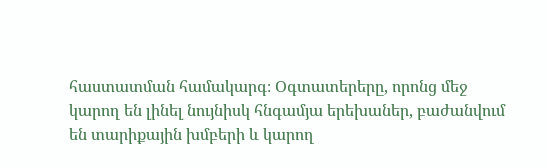հաստատման համակարգ։ Օգտատերերը, որոնց մեջ կարող են լինել նույնիսկ հնգամյա երեխաներ, բաժանվում են տարիքային խմբերի և կարող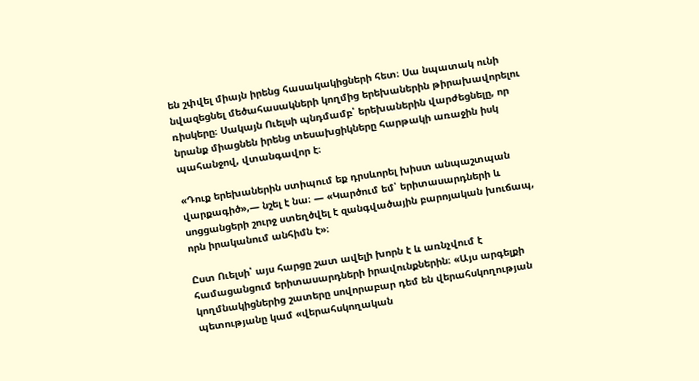են շփվել միայն իրենց հասակակիցների հետ։ Սա նպատակ ունի նվազեցնել մեծահասակների կողմից երեխաներին թիրախավորելու ռիսկերը։ Սակայն Ուելսի պնդմամբ՝ երեխաներին վարժեցնելը, որ նրանք միացնեն իրենց տեսախցիկները հարթակի առաջին իսկ պահանջով, վտանգավոր է։

«Դուք երեխաներին ստիպում եք դրսևորել խիստ անպաշտպան վարքագիծ»,— նշել է նա։ — «Կարծում եմ՝ երիտասարդների և սոցցանցերի շուրջ ստեղծվել է զանգվածային բարոյական խուճապ, որն իրականում անհիմն է»։

Ըստ Ուելսի՝ այս հարցը շատ ավելի խորն է և առնչվում է համացանցում երիտասարդների իրավունքներին։ «Այս արգելքի կողմնակիցներից շատերը սովորաբար դեմ են վերահսկողության պետությանը կամ «վերահսկողական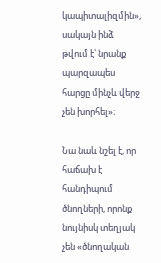կապիտալիզմին», սակայն ինձ թվում է՝ նրանք պարզապես հարցը մինչև վերջ չեն խորհել»։

Նա նաև նշել է, որ հաճախ է հանդիպում ծնողների, որոնք նույնիսկ տեղյակ չեն «ծնողական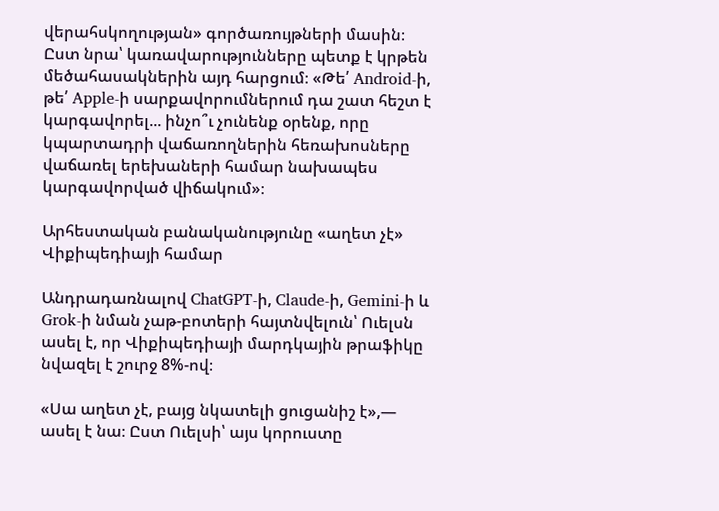վերահսկողության» գործառույթների մասին։ Ըստ նրա՝ կառավարությունները պետք է կրթեն մեծահասակներին այդ հարցում։ «Թե՛ Android-ի, թե՛ Apple-ի սարքավորումներում դա շատ հեշտ է կարգավորել... ինչո՞ւ չունենք օրենք, որը կպարտադրի վաճառողներին հեռախոսները վաճառել երեխաների համար նախապես կարգավորված վիճակում»։

Արհեստական բանականությունը «աղետ չէ» Վիքիպեդիայի համար

Անդրադառնալով ChatGPT-ի, Claude-ի, Gemini-ի և Grok-ի նման չաթ-բոտերի հայտնվելուն՝ Ուելսն ասել է, որ Վիքիպեդիայի մարդկային թրաֆիկը նվազել է շուրջ 8%-ով։

«Սա աղետ չէ, բայց նկատելի ցուցանիշ է»,— ասել է նա։ Ըստ Ուելսի՝ այս կորուստը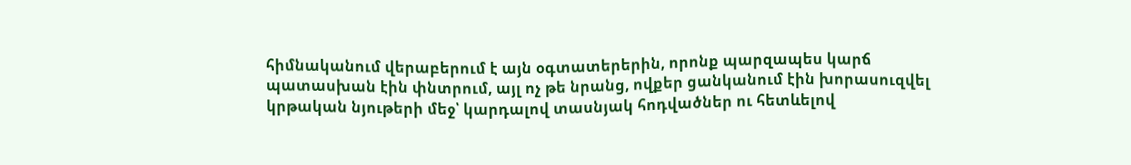հիմնականում վերաբերում է այն օգտատերերին, որոնք պարզապես կարճ պատասխան էին փնտրում, այլ ոչ թե նրանց, ովքեր ցանկանում էին խորասուզվել կրթական նյութերի մեջ՝ կարդալով տասնյակ հոդվածներ ու հետևելով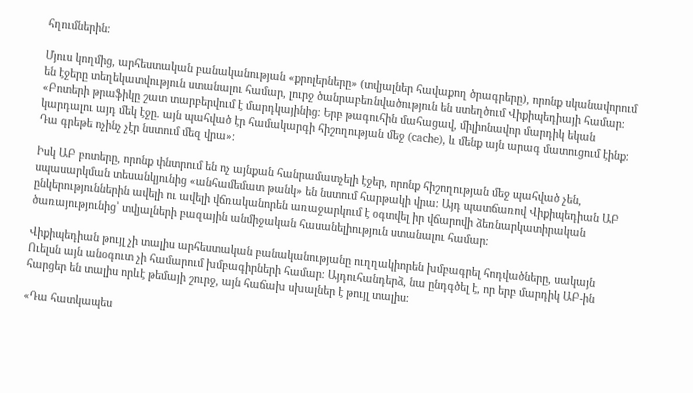հղումներին։

Մյուս կողմից, արհեստական բանականության «քրոլերները» (տվյալներ հավաքող ծրագրերը), որոնք սկանավորում են էջերը տեղեկատվություն ստանալու համար, լուրջ ծանրաբեռնվածություն են ստեղծում Վիքիպեդիայի համար։ «Բոտերի թրաֆիկը շատ տարբերվում է մարդկայինից։ Երբ թագուհին մահացավ, միլիոնավոր մարդիկ եկան կարդալու այդ մեկ էջը. այն պահված էր համակարգի հիշողության մեջ (cache), և մենք այն արագ մատուցում էինք։ Դա գրեթե ոչինչ չէր նստում մեզ վրա»։

Իսկ ԱԲ բոտերը, որոնք փնտրում են ոչ այնքան հանրամատչելի էջեր, որոնք հիշողության մեջ պահված չեն, սպասարկման տեսանկյունից «անհամեմատ թանկ» են նստում հարթակի վրա։ Այդ պատճառով Վիքիպեդիան ԱԲ ընկերություններին ավելի ու ավելի վճռականորեն առաջարկում է օգտվել իր վճարովի ձեռնարկատիրական ծառայությունից՝ տվյալների բազային անմիջական հասանելիություն ստանալու համար։

Վիքիպեդիան թույլ չի տալիս արհեստական բանականությանը ուղղակիորեն խմբագրել հոդվածները, սակայն Ուելսն այն անօգուտ չի համարում խմբագիրների համար։ Այդուհանդերձ, նա ընդգծել է, որ երբ մարդիկ ԱԲ-ին հարցեր են տալիս որևէ թեմայի շուրջ, այն հաճախ սխալներ է թույլ տալիս։

«Դա հատկապես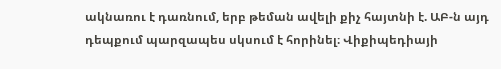ակնառու է դառնում, երբ թեման ավելի քիչ հայտնի է. ԱԲ-ն այդ դեպքում պարզապես սկսում է հորինել։ Վիքիպեդիայի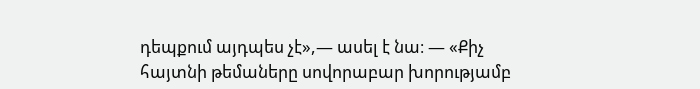դեպքում այդպես չէ»,— ասել է նա։ — «Քիչ հայտնի թեմաները սովորաբար խորությամբ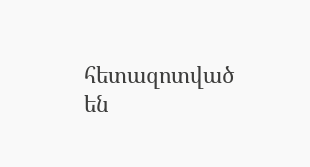հետազոտված են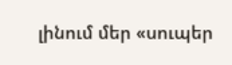լինում մեր «սուպեր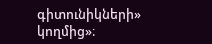գիտունիկների» կողմից»։